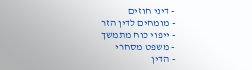- דיני חוזים
- מומחים לדין הזר
- ייפוי כוח מתמשך
- משפט מסחרי
- הדין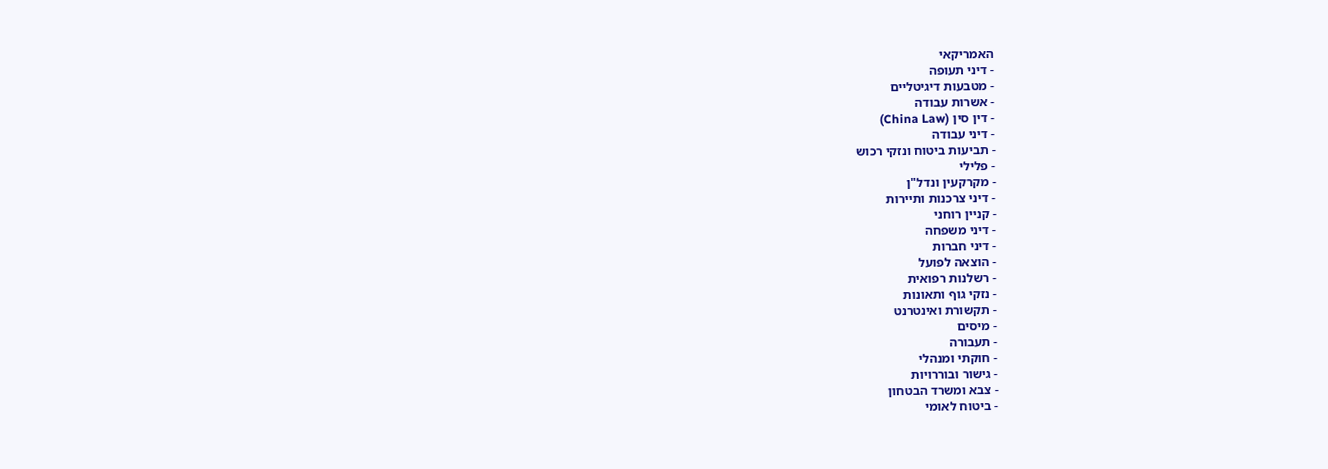האמריקאי
- דיני תעופה
- מטבעות דיגיטליים
- אשרות עבודה
- דין סין (China Law)
- דיני עבודה
- תביעות ביטוח ונזקי רכוש
- פלילי
- מקרקעין ונדל"ן
- דיני צרכנות ותיירות
- קניין רוחני
- דיני משפחה
- דיני חברות
- הוצאה לפועל
- רשלנות רפואית
- נזקי גוף ותאונות
- תקשורת ואינטרנט
- מיסים
- תעבורה
- חוקתי ומנהלי
- גישור ובוררויות
- צבא ומשרד הבטחון
- ביטוח לאומי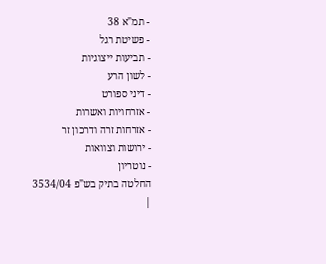- תמ"א 38
- פשיטת רגל
- תביעות ייצוגיות
- לשון הרע
- דיני ספורט
- אזרחויות ואשרות
- אזרחות זרה ודרכון זר
- ירושות וצוואות
- נוטריון
החלטה בתיק בש"פ 3534/04
|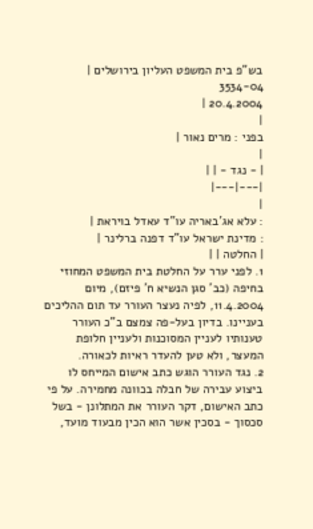בש"פ בית המשפט העליון בירושלים |
3534-04
20.4.2004 |
|
בפני : מרים נאור |
|
| - נגד - | |
|---|---|
|
: עלא אג'באריה עו"ד עאדל בויראת |
: מדינת ישראל עו"ד דפנה ברלינר |
| החלטה | |
1. לפני ערר על החלטת בית המשפט המחוזי בחיפה (כב' סגן הנשיא ח' פיזם), מיום 11.4.2004, לפיה נעצר העורר עד תום ההליכים בעניינו. בדיון בעל-פה צמצם ב"כ העורר טענותיו לעניין המסוכנות ולעניין חלופת המעצר, ולא טען להעדר ראיות לכאורה.
2. נגד העורר הוגש כתב אישום המייחס לו ביצוע עבירה של חבלה בכוונה מחמירה. על פי כתב האישום, דקר העורר את המתלונן - בשל סכסוך - בסכין אשר הוא הכין מבעוד מועד,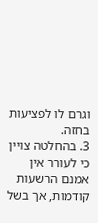וגרם לו לפציעות בחזה.
3. בהחלטה צויין כי לעורר אין אמנם הרשעות קודמות, אך בשל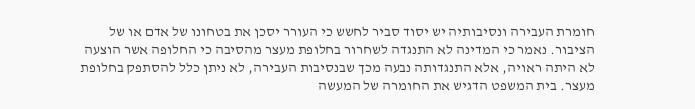חומרת העבירה ונסיבותיה יש יסוד סביר לחשש כי העורר יסכן את בטחונו של אדם או של הציבור. נאמר כי המדינה לא התנגדה לשחרור בחלופת מעצר מהסיבה כי החלופה אשר הוצעה לא היתה ראויה, אלא התנגדותה נבעה מכך שבנסיבות העבירה, לא ניתן כלל להסתפק בחלופת מעצר. בית המשפט הדגיש את החומרה של המעשה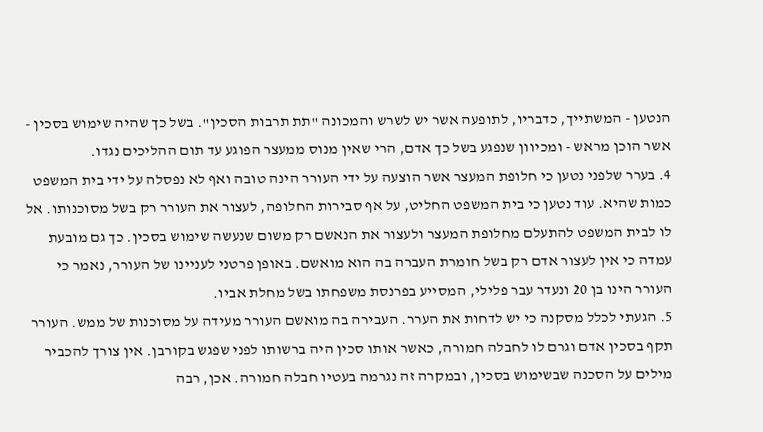הנטען - המשתייך, כדבריו, לתופעה אשר יש לשרש והמכונה "תת תרבות הסכין". בשל כך שהיה שימוש בסכין - אשר הוכן מראש - ומכיוון שנפגע בשל כך אדם, הרי שאין מנוס ממעצר הפוגע עד תום ההליכים נגדו.
4. בערר שלפני נטען כי חלופת המעצר אשר הוצעה על ידי העורר הינה טובה ואף לא נפסלה על ידי בית המשפט כמות שהיא. עוד נטען כי בית המשפט החליט, על אף סבירות החלופה, לעצור את העורר רק בשל מסוכנותו. אל לו לבית המשפט להתעלם מחלופת המעצר ולעצור את הנאשם רק משום שנעשה שימוש בסכין. כך גם מובעת עמדה כי אין לעצור אדם רק בשל חומרת העברה בה הוא מואשם. באופן פרטני לעניינו של העורר, נאמר כי העורר הינו בן 20 ונעדר עבר פלילי, המסייע בפרנסת משפחתו בשל מחלת אביו.
5. הגעתי לכלל מסקנה כי יש לדחות את הערר. העבירה בה מואשם העורר מעידה על מסוכנות של ממש. העורר תקף בסכין אדם וגרם לו לחבלה חמורה, כאשר אותו סכין היה ברשותו לפני שפגש בקורבן. אין צורך להכביר מילים על הסכנה שבשימוש בסכין, ובמקרה זה נגרמה בעטיו חבלה חמורה. אכן, רבה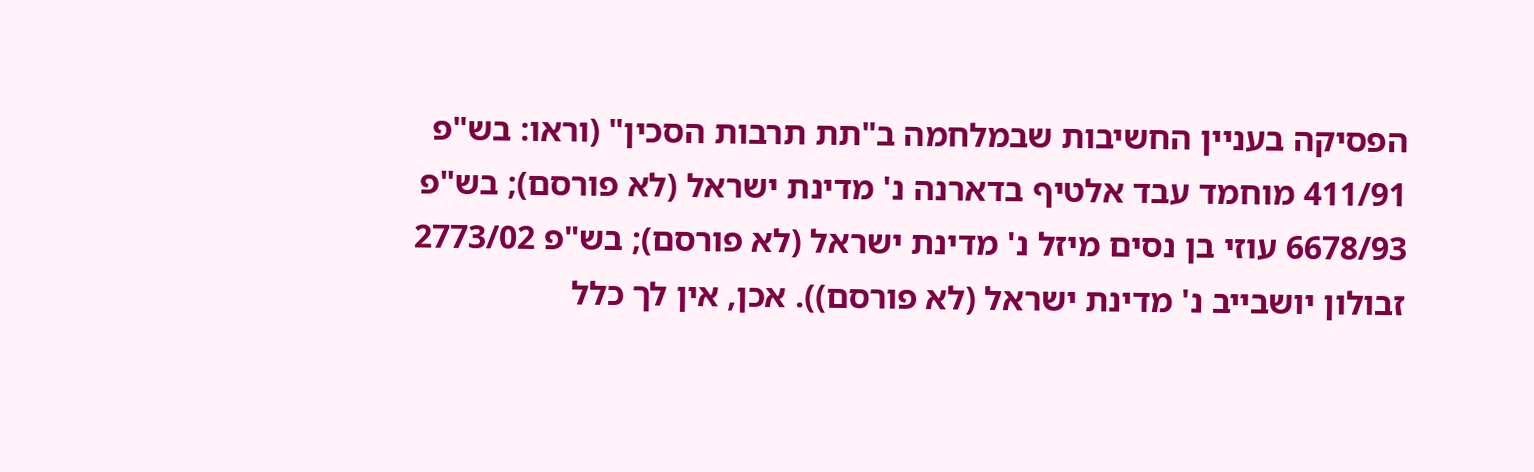הפסיקה בעניין החשיבות שבמלחמה ב"תת תרבות הסכין" (וראו: בש"פ 411/91 מוחמד עבד אלטיף בדארנה נ' מדינת ישראל (לא פורסם); בש"פ 6678/93 עוזי בן נסים מיזל נ' מדינת ישראל (לא פורסם); בש"פ 2773/02 זבולון יושבייב נ' מדינת ישראל (לא פורסם)). אכן, אין לך כלל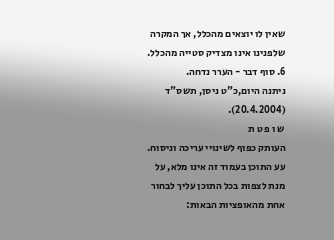שאין לו יוצאים מהכלל, אך המקרה שלפנינו אינו מצדיק סטייה מהכלל.
6. סוף דבר - הערר נדחה.
ניתנה היום,כ"ט ניסן, תשס"ד (20.4.2004).
ש ו פ ט ת
העותק כפוף לשינויי עריכה וניסוח. עע התוכן בעמוד זה אינו מלא, על מנת לצפות בכל התוכן עליך לבחור אחת מהאופציות הבאות: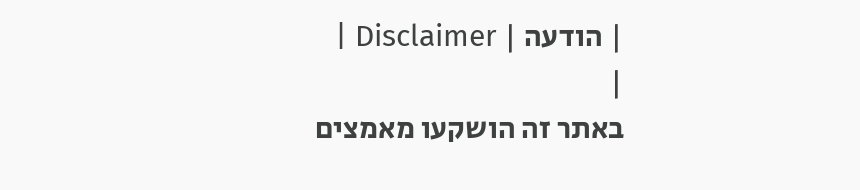| הודעה | Disclaimer |
|
באתר זה הושקעו מאמצים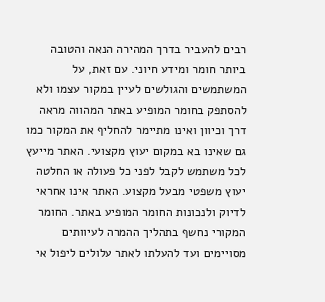רבים להעביר בדרך המהירה הנאה והטובה ביותר חומר ומידע חיוני. עם זאת, על המשתמשים והגולשים לעיין במקור עצמו ולא להסתפק בחומר המופיע באתר המהווה מראה דרך וכיוון ואינו מתיימר להחליף את המקור כמו גם שאינו בא במקום יעוץ מקצועי. האתר מייעץ לכל משתמש לקבל לפני כל פעולה או החלטה יעוץ משפטי מבעל מקצוע. האתר אינו אחראי לדיוק ולנכונות החומר המופיע באתר. החומר המקורי נחשף בתהליך ההמרה לעיוותים מסויימים ועד להעלתו לאתר עלולים ליפול אי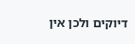דיוקים ולכן אין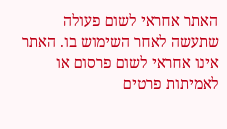האתר אחראי לשום פעולה שתעשה לאחר השימוש בו. האתר אינו אחראי לשום פרסום או לאמיתות פרטים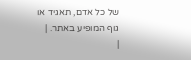של כל אדם, תאגיד או גוף המופיע באתר. |
|